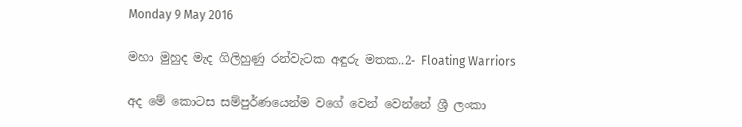Monday 9 May 2016

මහා මුහුද මැද ගිලිහුණු රන්වැටක අඳුරු මතක..2- Floating Warriors

අද මේ කොටස සම්පුර්ණයෙන්ම වගේ වෙන් වෙන්නේ ශ්‍රී ලංකා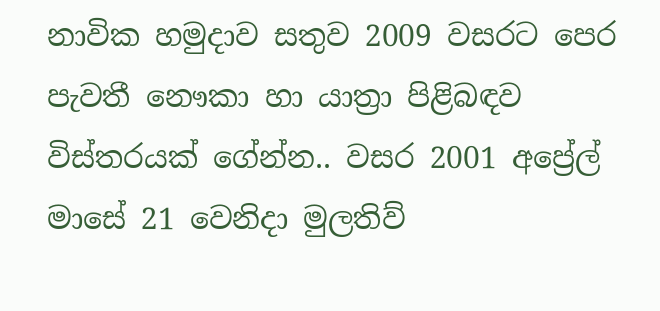නාවික හමුදාව සතුව 2009 වසරට පෙර පැවතී නෞකා හා යාත්‍රා පිළිබඳව විස්තරයක් ගේන්න.. වසර 2001 අප්‍රේල් මාසේ 21 වෙනිදා මුලතිව්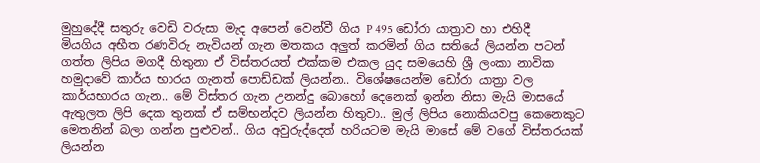මුහුදේදී සතුරු වෙඩි වරුසා මැද අපෙන් වෙන්වී ගිය P 495 ඩෝරා යාත්‍රාව හා එහිදී මියගිය අභීත රණවිරු නැවියන් ගැන මතකය අලුත් කරමින් ගිය සතියේ ලියන්න පටන් ගත්ත ලිපිය මගදී හිතුනා ඒ විස්තරයත් එක්කම එකල යුද සමයෙහි ශ්‍රී ලංකා නාවික හමුදාවේ කාර්ය භාරය ගැනත් පොඩ්ඩක් ලියන්න.. විශේෂයෙන්ම ඩෝරා යාත්‍රා වල කාර්යභාරය ගැන.. මේ විස්තර ගැන උනන්දු බොහෝ දෙනෙක් ඉන්න නිසා මැයි මාසයේ ඇතුලත ලිපි දෙක තුනක් ඒ සම්භන්දව ලියන්න හිතුවා.. මුල් ලිපිය නොකියවපු කෙනෙකුට මෙතනින් බලා ගන්න පුළුවන්.. ගිය අවුරුද්දෙත් හරියටම මැයි මාසේ මේ වගේ විස්තරයක් ලියන්න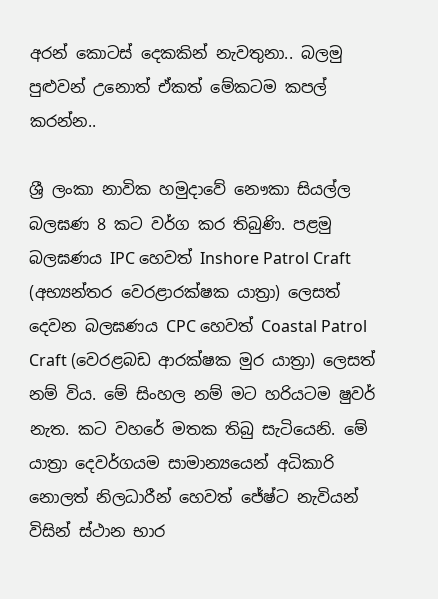අරන් කොටස් දෙකකින් නැවතුනා.. බලමු පුළුවන් උනොත් ඒකත් මේකටම කපල් කරන්න..

ශ්‍රී ලංකා නාවික හමුදාවේ නෞකා සියල්ල බලඝණ 8 කට වර්ග කර තිබුණි. පළමු බලඝණය IPC හෙවත් Inshore Patrol Craft (අභ්‍යන්තර වෙරළාරක්ෂක යාත්‍රා) ලෙසත් දෙවන බලඝණය CPC හෙවත් Coastal Patrol Craft (වෙරළබඩ ආරක්ෂක මුර යාත්‍රා) ලෙසත් නම් විය. මේ සිංහල නම් මට හරියටම ෂුවර් නැත. කට වහරේ මතක තිබු සැටියෙනි. මේ යාත්‍රා දෙවර්ගයම සාමාන්‍යයෙන් අධිකාරි නොලත් නිලධාරීන් හෙවත් ජේෂ්ට නැවියන් විසින් ස්ථාන භාර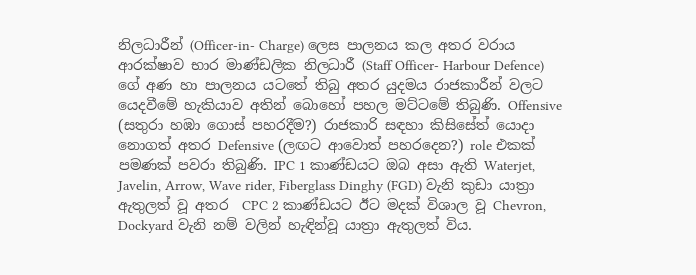නිලධාරීන් (Officer-in- Charge) ලෙස පාලනය කල අතර වරාය ආරක්ෂාව භාර මාණ්ඩලික නිලධාරී (Staff Officer- Harbour Defence) ගේ අණ හා පාලනය යටතේ තිබු අතර යුදමය රාජකාරීන් වලට යෙදවීමේ හැකියාව අතින් බොහෝ පහල මට්ටමේ තිබුණි. Offensive (සතුරා හඹා ගොස් පහරදීම?) රාජකාරි සඳහා කිසිසේත් යොදා නොගත් අතර Defensive (ලඟට ආවොත් පහරදෙන?) role එකක් පමණක් පවරා තිබුණි. IPC 1 කාණ්ඩයට ඔබ අසා ඇති Waterjet, Javelin, Arrow, Wave rider, Fiberglass Dinghy (FGD) වැනි කුඩා යාත්‍රා ඇතුලත් වූ අතර  CPC 2 කාණ්ඩයට ඊට මදක් විශාල වූ Chevron, Dockyard වැනි නම් වලින් හැඳින්වූ යාත්‍රා ඇතුලත් විය.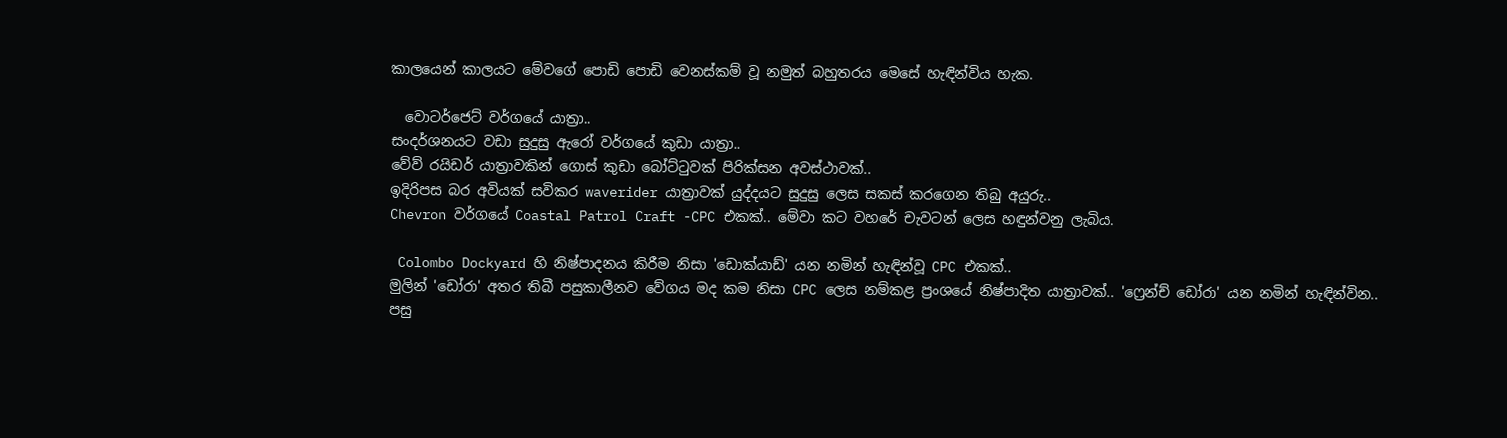කාලයෙන් කාලයට මේවගේ පොඩි පොඩි වෙනස්කම් වූ නමුත් බහුතරය මෙසේ හැඳින්විය හැක.

  වොටර්ජෙට් වර්ගයේ යාත්‍රා..
සංදර්ශනයට වඩා සුදුසු ඇරෝ වර්ගයේ කුඩා යාත්‍රා..
වේව් රයිඩර් යාත්‍රාවකින් ගොස් කුඩා බෝට්ටුවක් පිරික්සන අවස්ථාවක්..
ඉදිරිපස බර අවියක් සවිකර waverider යාත්‍රාවක් යුද්දයට සුදුසු ලෙස සකස් කරගෙන තිබු අයුරු..
Chevron වර්ගයේ Coastal Patrol Craft -CPC එකක්.. මේවා කට වහරේ චැවටන් ලෙස හඳුන්වනු ලැබිය.

 Colombo Dockyard හි නිෂ්පාදනය කිරීම නිසා 'ඩොක්යාඩ්' යන නමින් හැඳින්වූ CPC එකක්..
මුලින් 'ඩෝරා' අතර තිබී පසුකාලීනව වේගය මද කම නිසා CPC ලෙස නම්කළ ප්‍රංශයේ නිෂ්පාදිත යාත්‍රාවක්.. 'ෆ්‍රෙන්ච් ඩෝරා' යන නමින් හැඳින්වින..
පසු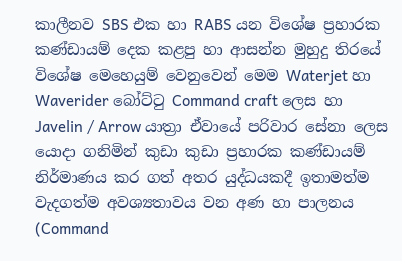කාලීනව SBS එක හා RABS යන විශේෂ ප්‍රහාරක කණ්ඩායම් දෙක කළපු හා ආසන්න මුහුදු තිරයේ විශේෂ මෙහෙයුම් වෙනුවෙන් මෙම Waterjet හා Waverider බෝට්ටු Command craft ලෙස හා Javelin / Arrow යාත්‍රා ඒවායේ පරිවාර සේනා ලෙස යොදා ගනිමින් කුඩා කුඩා ප්‍රහාරක කණ්ඩායම් නිර්මාණය කර ගත් අතර යුද්ධයකදී ඉතාමත්ම වැදගත්ම අවශ්‍යතාවය වන අණ හා පාලනය (Command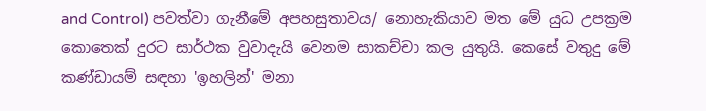and Control) පවත්වා ගැනීමේ අපහසුතාවය/ නොහැකියාව මත මේ යුධ උපක්‍රම කොතෙක් දුරට සාර්ථක වුවාදැයි වෙනම සාකච්චා කල යුතුයි. කෙසේ වතුදු මේ කණ්ඩායම් සඳහා 'ඉහලින්' මනා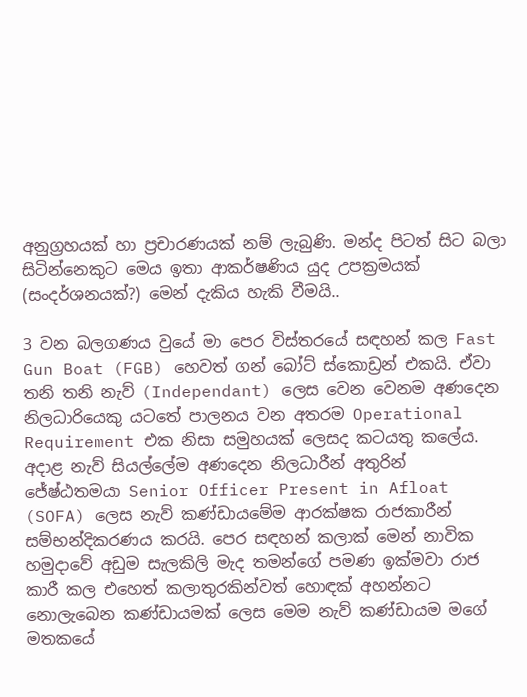අනුග්‍රහයක් හා ප්‍රචාරණයක් නම් ලැබුණි. මන්ද පිටත් සිට බලා සිටින්නෙකුට මෙය ඉතා ආකර්ෂණිය යුද උපක්‍රමයක් (සංදර්ශනයක්?) මෙන් දැකිය හැකි වීමයි..

3 වන බලගණය වුයේ මා පෙර විස්තරයේ සඳහන් කල Fast Gun Boat (FGB) හෙවත් ගන් බෝට් ස්කොඩ්‍රන් එකයි. ඒවා තනි තනි නැව් (Independant) ලෙස වෙන වෙනම අණදෙන නිලධාරියෙකු යටතේ පාලනය වන අතරම Operational Requirement එක නිසා සමුහයක් ලෙසද කටයතු කලේය. අදාළ නැව් සියල්ලේම අණදෙන නිලධාරීන් අතුරින් ජේෂ්ඨතමයා Senior Officer Present in Afloat (SOFA) ලෙස නැව් කණ්ඩායමේම ආරක්ෂක රාජකාරීන් සම්භන්දිකරණය කරයි. පෙර සඳහන් කලාක් මෙන් නාවික හමුදාවේ අඩුම සැලකිලි මැද තමන්ගේ පමණ ඉක්මවා රාජ කාරී කල එහෙත් කලාතුරකින්වත් හොඳක් අහන්නට නොලැබෙන කණ්ඩායමක් ලෙස මෙම නැව් කණ්ඩායම මගේ මතකයේ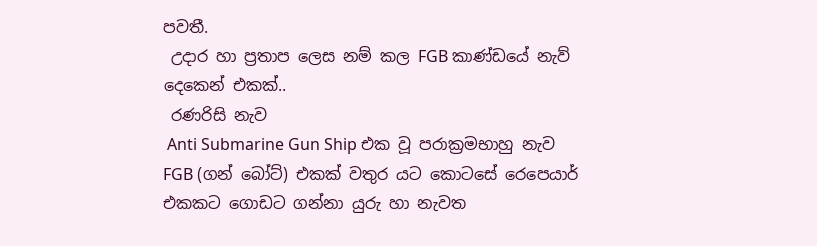පවතී.
 උදාර හා ප්‍රතාප ලෙස නම් කල FGB කාණ්ඩයේ නැව් දෙකෙන් එකක්..
 රණරිසි නැව
 Anti Submarine Gun Ship එක වූ පරාක්‍රමභාහු නැව
FGB (ගන් බෝට්) එකක් වතුර යට කොටසේ රෙපෙයාර් එකකට ගොඩට ගන්නා යුරු හා නැවත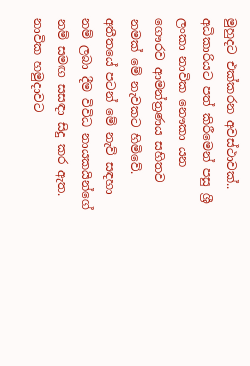මුහුදට එක්කරන අවස්ථාවක්..
අධිකාරියට පත් කිරීමෙන් පසු ශ්‍රී ලංකා නාවික නෞකා යන ගෞරව ආමන්ත්‍රණය සහිතව නමක් මේ නැවකට හිමිවේ. අතීතයේ පටන් මේ නැව් සඳහා නම් ලබා දීම විවිධ නායකයින්ගේ නම් සමඟ සසඳා සිදු කර ඇත. නාවික හමුදාවට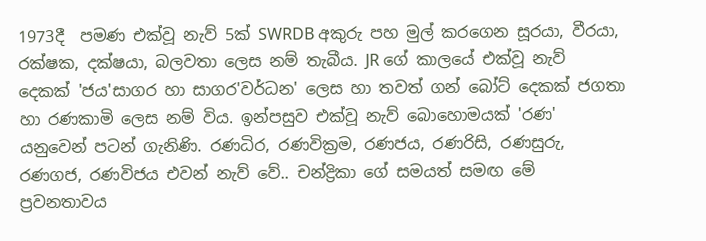1973දී  පමණ එක්වූ නැව් 5ක් SWRDB අකුරු පහ මුල් කරගෙන සූරයා, වීරයා, රක්ෂක, දක්ෂයා, බලවතා ලෙස නම් තැබීය. JR ගේ කාලයේ එක්වූ නැව් දෙකක් 'ජය'සාගර හා සාගර'වර්ධන' ලෙස හා තවත් ගන් බෝට් දෙකක් ජගතා හා රණකාමි ලෙස නම් විය. ඉන්පසුව එක්වූ නැව් බොහොමයක් 'රණ' යනුවෙන් පටන් ගැනිණි. රණධිර, රණවික්‍රම, රණජය, රණරිසි, රණසුරු, රණගජ, රණවිජය එවන් නැව් වේ.. චන්ද්‍රිකා ගේ සමයත් සමඟ මේ ප්‍රවනතාවය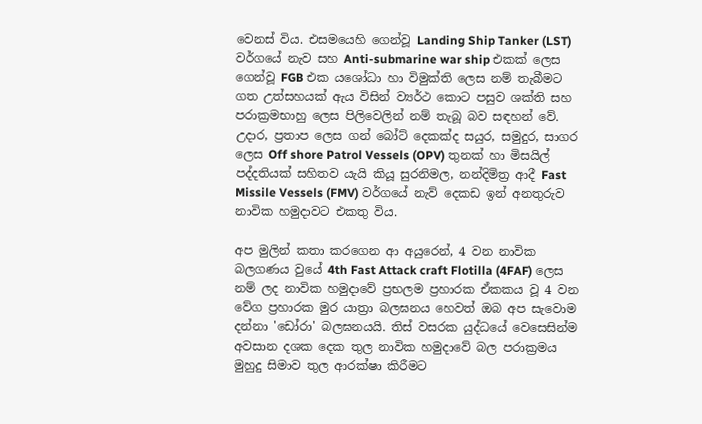වෙනස් විය. එසමයෙහි ගෙන්වූ Landing Ship Tanker (LST) වර්ගයේ නැව සහ Anti-submarine war ship එකක් ලෙස ගෙන්වූ FGB එක යශෝධා හා විමුක්ති ලෙස නම් තැබීමට ගත උත්සහයක් ඇය විසින් ව්‍යර්ථ කොට පසුව ශක්ති සහ පරාක්‍රමභාහු ලෙස පිලිවෙලින් නම් තැබූ බව සඳහන් වේ. උදාර, ප්‍රතාප ලෙස ගන් බෝට් දෙකක්ද සයුර, සමුදුර, සාගර ලෙස Off shore Patrol Vessels (OPV) තුනක් හා මිසයිල් පද්දතියක් සහිතව යැයි කියූ සුරනිමල, නන්දිමිත්‍ර ආදී Fast Missile Vessels (FMV) වර්ගයේ නැව් දෙකඩ ඉන් අනතුරුව නාවික හමුදාවට එකතු විය.

අප මුලින් කතා කරගෙන ආ අයුරෙන්, 4 වන නාවික බලගණය වුයේ 4th Fast Attack craft Flotilla (4FAF) ලෙස නම් ලද නාවික හමුදාවේ ප්‍රභලම ප්‍රහාරක ඒකකය වූ 4 වන වේග ප්‍රහාරක මුර යාත්‍රා බලඝනය හෙවත් ඔබ අප සැවොම දන්නා 'ඩෝරා' බලඝනයයි. තිස් වසරක යුද්ධයේ වෙසෙසින්ම අවසාන දශක දෙක තුල නාවික හමුදාවේ බල පරාක්‍රමය මුහුදු සිමාව තුල ආරක්ෂා කිරීමට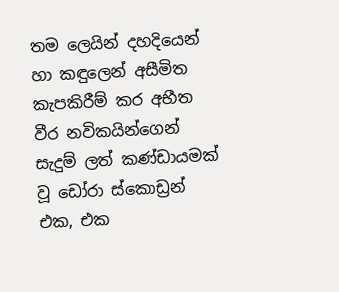තම ලෙයින් දහදියෙන් හා කඳුලෙන් අසීමිත කැපකිරීම් කර අභීත වීර නවිකයින්ගෙන් සැදුම් ලත් කණ්ඩායමක් වූ ඩෝරා ස්කොඩ්‍රන් එක, එක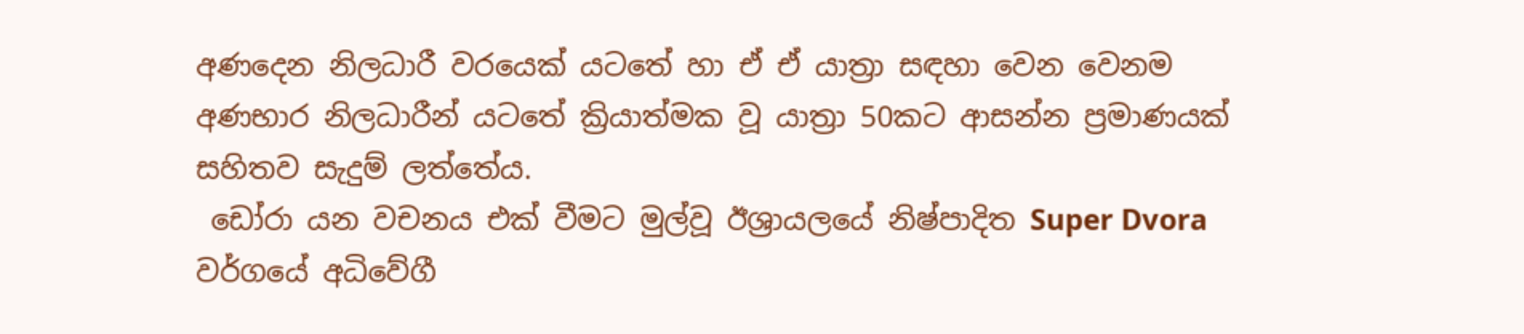අණදෙන නිලධාරී වරයෙක් යටතේ හා ඒ ඒ යාත්‍රා සඳහා වෙන වෙනම අණභාර නිලධාරීන් යටතේ ක්‍රියාත්මක වූ යාත්‍රා 50කට ආසන්න ප්‍රමාණයක් සහිතව සැදුම් ලත්තේය.
 ඩෝරා යන වචනය එක් වීමට මුල්වූ ඊශ්‍රායලයේ නිෂ්පාදිත Super Dvora වර්ගයේ අධිවේගී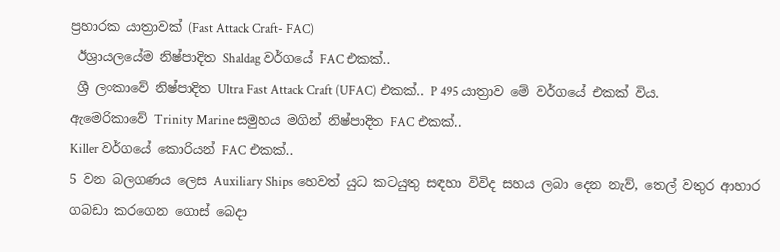ප්‍රහාරක යාත්‍රාවක් (Fast Attack Craft- FAC)
 ඊශ්‍රායලයේම නිෂ්පාදිත Shaldag වර්ගයේ FAC එකක්..
 ශ්‍රී ලංකාවේ නිෂ්පාදිත Ultra Fast Attack Craft (UFAC) එකක්.. P 495 යාත්‍රාව මේ වර්ගයේ එකක් විය.
ඇමෙරිකාවේ Trinity Marine සමුහය මගින් නිෂ්පාදිත FAC එකක්..
Killer වර්ගයේ කොරියන් FAC එකක්..
5 වන බලගණය ලෙස Auxiliary Ships හෙවත් යුධ කටයුතු සඳහා විවිද සහය ලබා දෙන නැව්, තෙල් වතුර ආහාර ගබඩා කරගෙන ගොස් බෙදා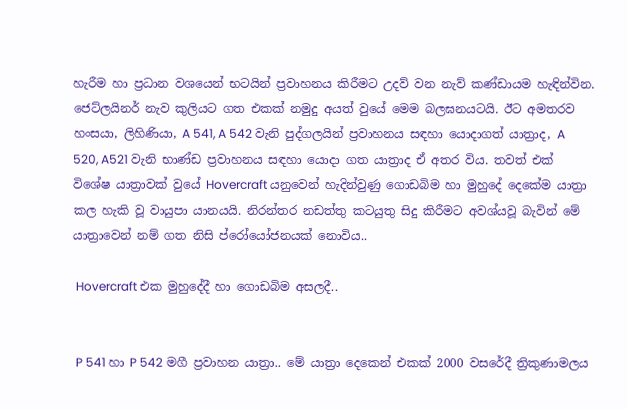හැරීම හා ප්‍රධාන වශයෙන් භටයින් ප්‍රවාහනය කිරීමට උදව් වන නැව් කණ්ඩායම හැඳින්වින. ජෙට්ලයිනර් නැව කුලියට ගත එකක් නමුදු අයත් වුයේ මෙම බලඝනයටයි. ඊට අමතරව හංසයා, ලිහිණියා, A 541, A 542 වැනි පුද්ගලයින් ප්‍රවාහනය සඳහා යොදාගත් යාත්‍රාද, A 520, A521 වැනි භාණ්ඩ ප්‍රවාහනය සඳහා යොදා ගත යාත්‍රාද ඒ අතර විය. තවත් එක් විශේෂ යාත්‍රාවක් වුයේ Hovercraft යනුවෙන් හැදින්වුණු ගොඩබිම හා මුහුදේ දෙකේම යාත්‍රා කල හැකි වූ වායුපා යානයයි. නිරන්තර නඩත්තු කටයුතු සිදු කිරීමට අවශ්යවූ බැවින් මේ යාත්‍රාවෙන් නම් ගත නිසි ප්රෝයෝජනයක් නොවිය..

 Hovercraft එක මුහුදේදී හා ගොඩබිම අසලදී..


 P 541 හා P 542 මගී ප්‍රවාහන යාත්‍රා.. මේ යාත්‍රා දෙකෙන් එකක් 2000 වසරේදී ත්‍රිකුණාමලය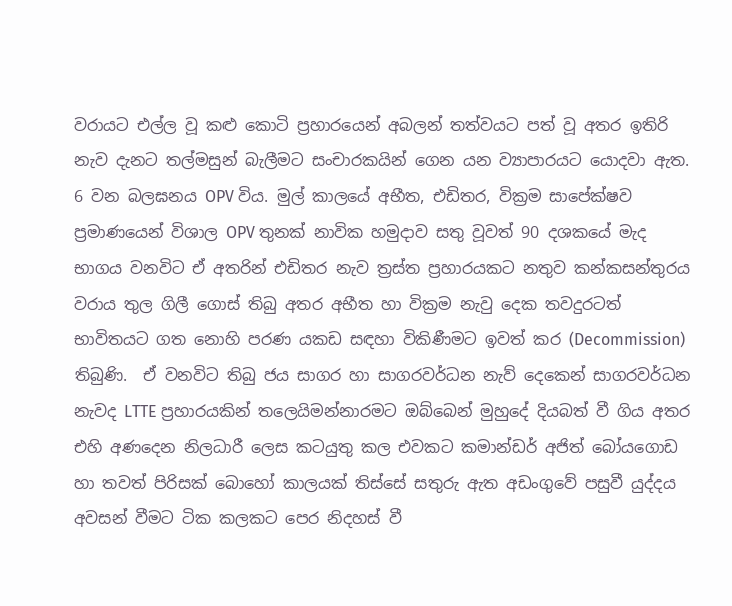වරායට එල්ල වූ කළු කොටි ප්‍රහාරයෙන් අබලන් තත්වයට පත් වූ අතර ඉතිරි නැව දැනට තල්මසුන් බැලීමට සංචාරකයින් ගෙන යන ව්‍යාපාරයට යොදවා ඇත.
6 වන බලඝනය OPV විය. මුල් කාලයේ අභීත, එඩිතර, වික්‍රම සාපේක්ෂව ප්‍රමාණයෙන් විශාල OPV තුනක් නාවික හමුදාව සතු වූවත් 90 දශකයේ මැද භාගය වනවිට ඒ අතරින් එඩිතර නැව ත්‍රස්ත ප්‍රහාරයකට නතුව කන්කසන්තුරය වරාය තුල ගිලී ගොස් තිබු අතර අභීත හා වික්‍රම නැවු දෙක තවදුරටත් භාවිතයට ගත නොහි පරණ යකඩ සඳහා විකිණීමට ඉවත් කර (Decommission) තිබුණි.  ඒ වනවිට තිබු ජය සාගර හා සාගරවර්ධන නැව් දෙකෙන් සාගරවර්ධන නැවද LTTE ප්‍රහාරයකින් තලෙයිමන්නාරමට ඔබ්බෙන් මුහුදේ දියබත් වී ගිය අතර එහි අණදෙන නිලධාරී ලෙස කටයුතු කල එවකට කමාන්ඩර් අජිත් බෝයගොඩ හා තවත් පිරිසක් බොහෝ කාලයක් තිස්සේ සතුරු ඇත අඩංගුවේ පසුවී යුද්දය අවසන් වීමට ටික කලකට පෙර නිදහස් වී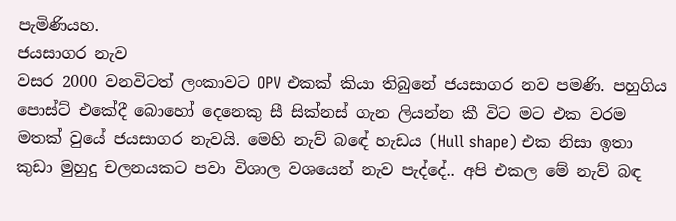පැමිණියහ.
ජයසාගර නැව
වසර 2000 වනවිටත් ලංකාවට OPV එකක් කියා තිබුනේ ජයසාගර නව පමණි. පහුගිය පොස්ට් එකේදී බොහෝ දෙනෙකු සී සික්නස් ගැන ලියන්න කී විට මට එක වරම මතක් වුයේ ජයසාගර නැවයි. මෙහි නැව් බඳේ හැඩය (Hull shape) එක නිසා ඉතා කුඩා මුහුදු චලනයකට පවා විශාල වශයෙන් නැව පැද්දේ.. අපි එකල මේ නැව් බඳ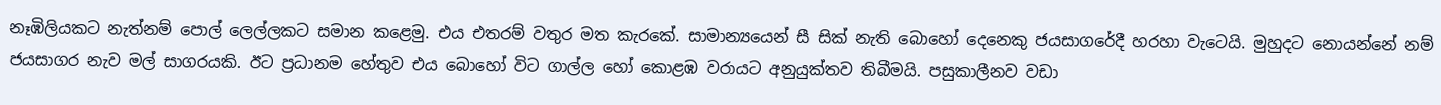නෑඹිලියකට නැත්නම් පොල් ලෙල්ලකට සමාන කළෙමු. එය එතරම් වතුර මත කැරකේ. සාමාන්‍යයෙන් සී සික් නැති බොහෝ දෙනෙකු ජයසාගරේදී හරහා වැටෙයි. මුහුදට නොයන්නේ නම් ජයසාගර නැව මල් සාගරයකි. ඊට ප්‍රධානම හේතුව එය බොහෝ විට ගාල්ල හෝ කොළඹ වරායට අනුයුක්තව තිබීමයි. පසුකාලීනව වඩා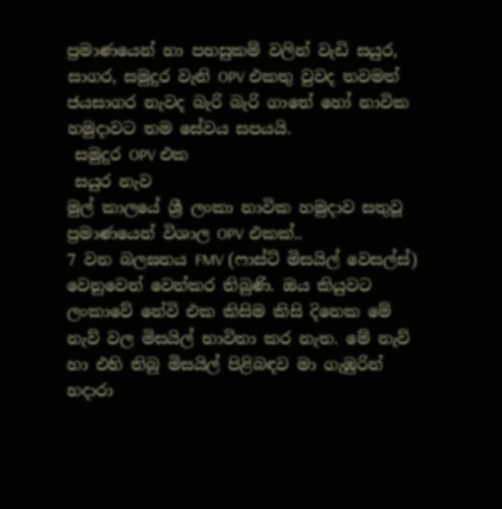ප්‍රමාණයෙන් හා පහසුකම් වලින් වැඩි සයුර, සාගර, සමුදුර වැනි OPV එකතු වුවද තවමත් ජයසාගර නැවද බැරි බැරි ගාතේ හෝ නාවික හමුදාවට තම සේවය සපයයි.
 සමුදුර OPV එක
 සයුර නැව
මුල් කාලයේ ශ්‍රී ලංකා නාවික හමුදාව සතුවූ ප්‍රමාණයෙන් විශාල OPV එකක්..
7 වන බලඝනය FMV (ෆාස්ට් මිසයිල් වෙසල්ස්) වෙනුවෙන් වෙන්කර තිබුණි. ඔය කියුවට ලංකාවේ නේවි එක කිසිම කිසි දිනෙක මේ නැව් වල මිසයිල් භාවිතා කර නැත. මේ නැව් හා එහි තිබු මිසයිල් පිළිබඳව මා ගැඹුරින් හදාරා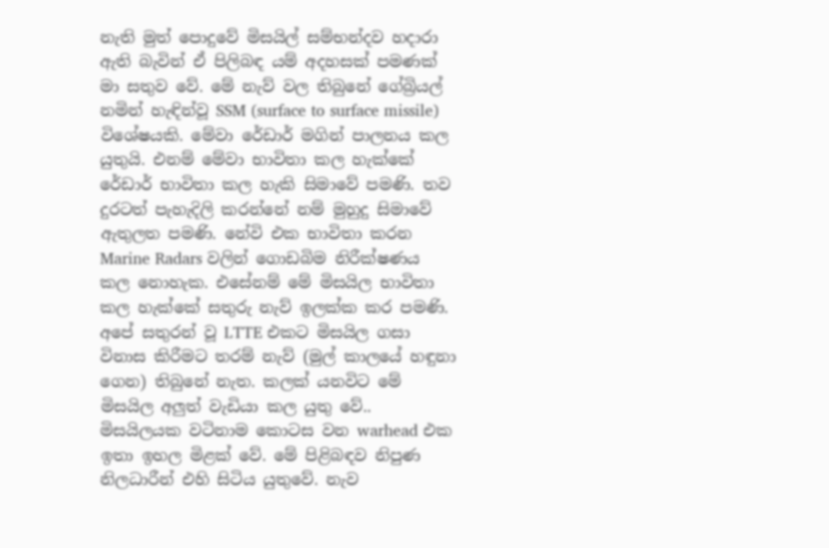නැති මුත් පොදුවේ මිසයිල් සම්භන්දව හදාරා ඇති බැවින් ඒ පිලිබඳ යම් අදහසක් පමණක් මා සතුව වේ. මේ නැව් වල තිබුනේ ගේබ්‍රියල් නමින් හැඳින්වූ SSM (surface to surface missile) විශේෂයකි. මේවා රේඩාර් මගින් පාලනය කල යුතුයි. එනම් මේවා භාවිතා කල හැක්කේ රේඩාර් භාවිතා කල හැකි සිමාවේ පමණි. තව දුරටත් පැහැදිලි කරන්නේ නම් මුහුදු සිමාවේ ඇතුලත පමණි. නේවි එක භාවිතා කරන Marine Radars වලින් ගොඩබිම නිරීක්ෂණය කල නොහැක. එසේනම් මේ මිසයිල භාවිතා කල හැක්කේ සතුරු නැව් ඉලක්ක කර පමණි. අපේ සතුරන් වූ LTTE එකට මිසයිල ගසා විනාස කිරීමට තරම් නැව් (මුල් කාලයේ හඳුනා ගෙන) තිබුනේ නැත. කලක් යනවිට මේ මිසයිල අලුත් වැඩියා කල යුතු වේ.. මිසයිලයක වටිනාම කොටස වන warhead එක ඉතා ඉහල මිළක් වේ. මේ පිළිබඳව නිපුණ නිලධාරීන් එහි සිටිය යුතුවේ. නැව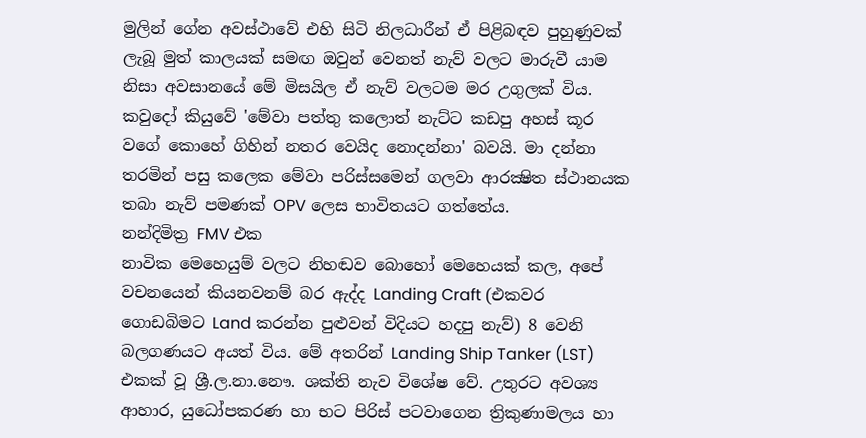මුලින් ගේන අවස්ථාවේ එහි සිටි නිලධාරීන් ඒ පිළිබඳව පුහුණුවක් ලැබූ මුත් කාලයක් සමඟ ඔවුන් වෙනත් නැව් වලට මාරුවී යාම නිසා අවසානයේ මේ මිසයිල ඒ නැව් වලටම මර උගුලක් විය. කවුදෝ කියුවේ 'මේවා පත්තු කලොත් නැට්ට කඩපු අහස් කූර වගේ කොහේ ගිහින් නතර වෙයිද නොදන්නා' බවයි. මා දන්නා තරමින් පසු කලෙක මේවා පරිස්සමෙන් ගලවා ආරක්‍ෂිත ස්ථානයක තබා නැව් පමණක් OPV ලෙස භාවිතයට ගත්තේය.
නන්දිමිත්‍ර FMV එක
නාවික මෙහෙයුම් වලට නිහඬව බොහෝ මෙහෙයක් කල, අපේ වචනයෙන් කියනවනම් බර ඇද්ද Landing Craft (එකවර ගොඩබිමට Land කරන්න පුළුවන් විදියට හදපු නැව්) 8 වෙනි බලගණයට අයත් විය. මේ අතරින් Landing Ship Tanker (LST) එකක් වූ ශ්‍රී.ල.නා.නෞ. ශක්ති නැව විශේෂ වේ. උතුරට අවශ්‍ය ආහාර, යුධෝපකරණ හා භට පිරිස් පටවාගෙන ත්‍රිකුණාමලය හා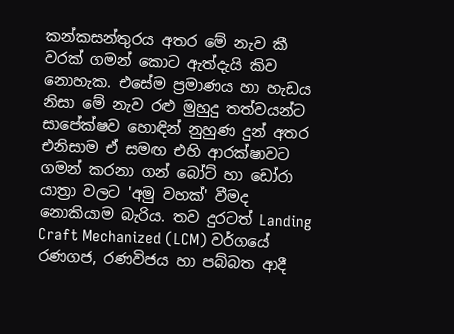කන්කසන්තුරය අතර මේ නැව කී වරක් ගමන් කොට ඇත්දැයි කිව නොහැක. එසේම ප්‍රමාණය හා හැඩය නිසා මේ නැව රළු මුහුදු තත්වයන්ට සාපේක්ෂව හොඳින් නුහුණ දුන් අතර එනිසාම ඒ සමඟ එහි ආරක්ෂාවට ගමන් කරනා ගන් බෝට් හා ඩෝරා යාත්‍රා වලට 'අමු වහක්' වීමද නොකියාම බැරිය. තව දුරටත් Landing Craft Mechanized (LCM) වර්ගයේ රණගජ, රණවිජය හා පබ්බත ආදී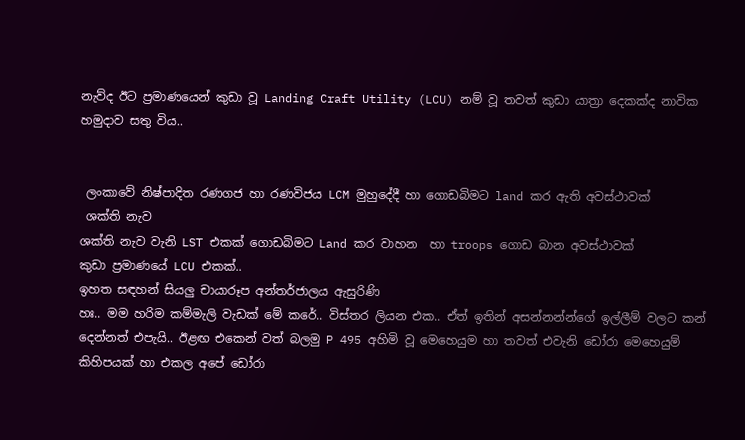නැව්ද ඊට ප්‍රමාණයෙන් කුඩා වූ Landing Craft Utility (LCU) නම් වූ තවත් කුඩා යාත්‍රා දෙකක්ද නාවික හමුදාව සතු විය..


 ලංකාවේ නිෂ්පාදිත රණගජ හා රණවිජය LCM මුහුදේදී හා ගොඩබිමට land කර ඇති අවස්ථාවක්
 ශක්ති නැව
ශක්ති නැව වැනි LST එකක් ගොඩබිමට Land කර වාහන  හා troops ගොඩ බාන අවස්ථාවක්
කුඩා ප්‍රමාණයේ LCU එකක්..
ඉහත සඳහන් සියලු චායාරූප අන්තර්ජාලය ඇසුරිණි
හඃ.. මම හරිම කම්මැලි වැඩක් මේ කරේ.. විස්තර ලියන එක.. ඒත් ඉතින් අසන්නන්න්ගේ ඉල්ලීම් වලට කන් දෙන්නත් එපැයි.. ඊළඟ එකෙන් වත් බලමු P 495 අහිමි වූ මෙහෙයුම හා තවත් එවැනි ඩෝරා මෙහෙයුම් කිහිපයක් හා එකල අපේ ඩෝරා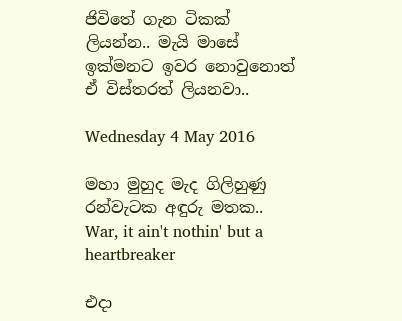ජිවිතේ ගැන ටිකක් ලියන්න.. මැයි මාසේ ඉක්මනට ඉවර නොවුනොත් ඒ විස්තරත් ලියනවා..

Wednesday 4 May 2016

මහා මුහුද මැද ගිලිහුණු රන්වැටක අඳුරු මතක.. War, it ain't nothin' but a heartbreaker

එදා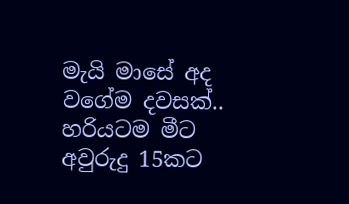මැයි මාසේ අද වගේම දවසක්.. හරියටම මීට අවුරුදු 15කට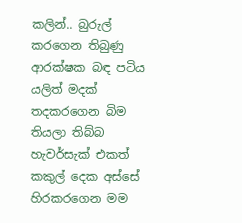කලින්.. බුරුල් කරගෙන තිබුණු ආරක්ෂක බඳ පටිය යලිත් මදක් තදකරගෙන බිම තියලා තිබ්බ හැවර්සැක් එකත් කකුල් දෙක අස්සේ හිරකරගෙන මම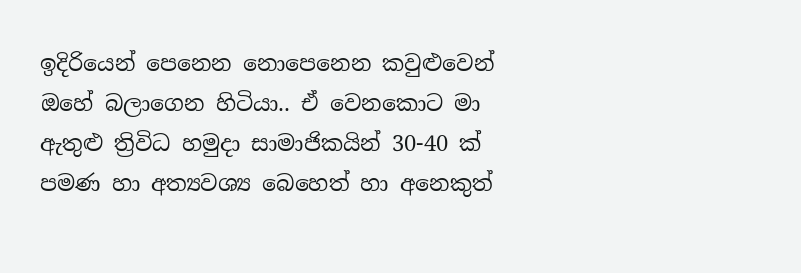ඉදිරියෙන් පෙනෙන නොපෙනෙන කවුළුවෙන් ඔහේ බලාගෙන හිටියා.. ඒ වෙනකොට මා ඇතුළු ත්‍රිවිධ හමුදා සාමාජිකයින් 30-40 ක් පමණ හා අත්‍යවශ්‍ය බෙහෙත් හා අනෙකුත්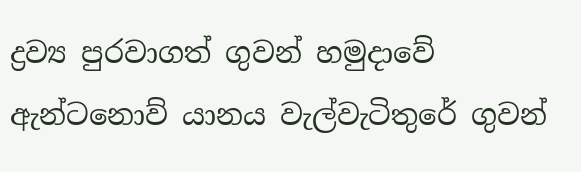ද්‍රව්‍ය පුරවාගත් ගුවන් හමුදාවේ ඇන්ටනොව් යානය වැල්වැටිතුරේ ගුවන්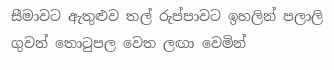සීමාවට ඇතුළුව තල් රුප්පාවට ඉහලින් පලාලි ගුවන් තොටුපල වෙත ලඟා වෙමින්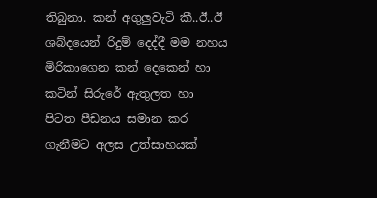තිබුනා. කන් අගුලුවැටි කී..ඊ..ඊ ශබ්දයෙන් රිදුම් දෙද්දී මම නහය මිරිකාගෙන කන් දෙකෙන් හා කටින් සිරුරේ ඇතුලත හා පිටත පීඩනය සමාන කර ගැනීමට අලස උත්සාහයක්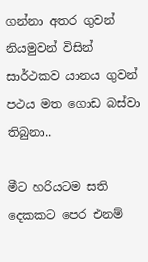ගන්නා අතර ගුවන් නියමුවන් විසින් සාර්ථකව යානය ගුවන් පථය මත ගොඩ බස්වා තිබුනා..

මීට හරියටම සති දෙකකට පෙර එනම්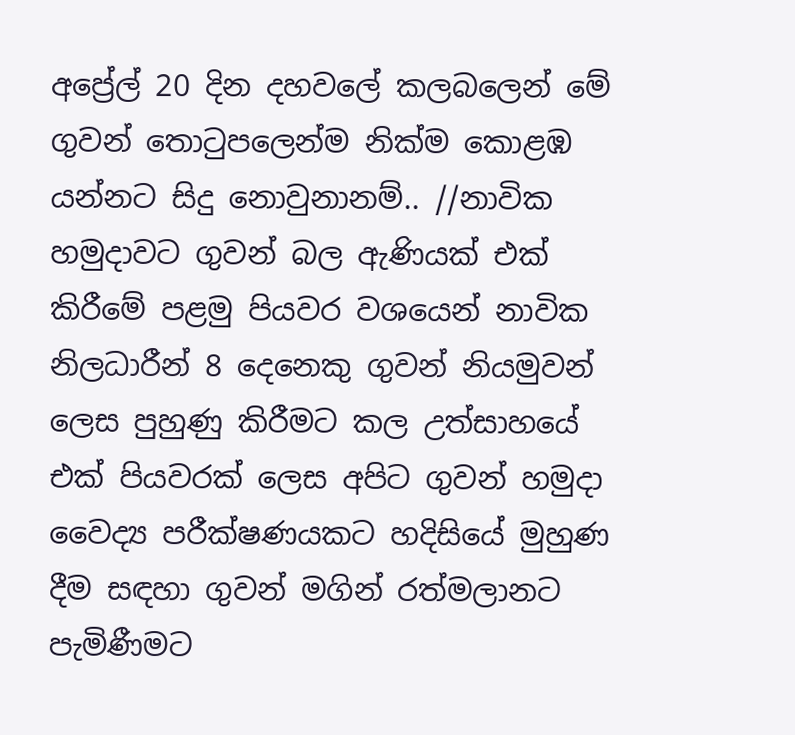අප්‍රේල් 20 දින දහවලේ කලබලෙන් මේ ගුවන් තොටුපලෙන්ම නික්ම කොළඹ යන්නට සිදු නොවුනානම්.. //නාවික හමුදාවට ගුවන් බල ඇණියක් එක් කිරීමේ පළමු පියවර වශයෙන් නාවික නිලධාරීන් 8 දෙනෙකු ගුවන් නියමුවන් ලෙස පුහුණු කිරීමට කල උත්සාහයේ එක් පියවරක් ලෙස අපිට ගුවන් හමුදා වෛද්‍ය පරීක්ෂණයකට හදිසියේ මුහුණ දීම සඳහා ගුවන් මගින් රත්මලානට පැමිණීමට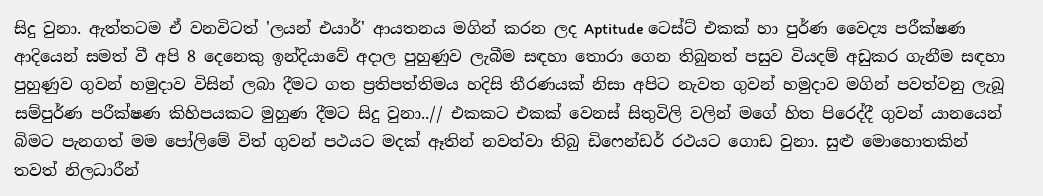සිදු වුනා. ඇත්තටම ඒ වනවිටත් 'ලයන් එයාර්' ආයතනය මගින් කරන ලද Aptitude ටෙස්ට් එකක් හා පුර්ණ වෛද්‍ය පරීක්ෂණ ආදියෙන් සමත් වී අපි 8 දෙනෙකු ඉන්දියාවේ අදාල පුහුණුව ලැබීම සඳහා තොරා ගෙන තිබුනත් පසුව වියදම් අඩුකර ගැනීම සඳහා පුහුණුව ගුවන් හමුදාව විසින් ලබා දීමට ගත ප්‍රතිපත්තිමය හදිසි තීරණයක් නිසා අපිට නැවත ගුවන් හමුදාව මගින් පවත්වනු ලැබූ සම්පුර්ණ පරීක්ෂණ කිහිපයකට මුහුණ දීමට සිදු වුනා..// එකකට එකක් වෙනස් සිතුවිලි වලින් මගේ හිත පිරෙද්දී ගුවන් යානයෙන් බිමට පැනගත් මම පෝලිමේ විත් ගුවන් පථයට මදක් ඈතින් නවත්වා තිබු ඩිෆෙන්ඩර් රථයට ගොඩ වුනා. සුළු මොහොතකින් තවත් නිලධාරීන්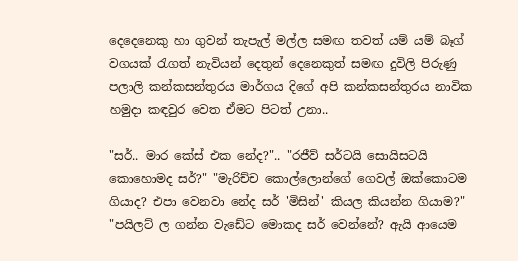දෙදෙනෙකු හා ගුවන් තැපැල් මල්ල සමඟ තවත් යම් යම් බෑග් වගයක් රැගත් නැවියන් දෙතුන් දෙනෙකුත් සමඟ දුවිලි පිරුණු පලාලි කන්කසන්තුරය මාර්ගය දිගේ අපි කන්කසන්තුරය නාවික හමුදා කඳවුර වෙත ඒමට පිටත් උනා..

"සර්.. මාර කේස් එක නේද?".. "රජීව් සර්ටයි සොයිසටයි කොහොමද සර්?" "මැරිච්ච කොල්ලොන්ගේ ගෙවල් ඔක්කොටම ගියාද? එපා වෙනවා නේද සර් 'මිසින්' කියල කියන්න ගියාම?" "පයිලට් ල ගන්න වැඩේට මොකද සර් වෙන්නේ? ඇයි ආයෙම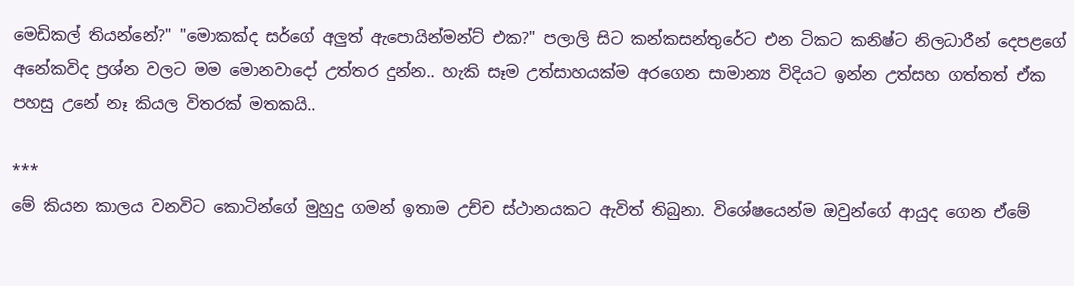මෙඩිකල් තියන්නේ?" "මොකක්ද සර්ගේ අලුත් ඇපොයින්මන්ට් එක?" පලාලි සිට කන්කසන්තුරේට එන ටිකට කනිෂ්ට නිලධාරීන් දෙපළගේ අනේකවිද ප්‍රශ්න වලට මම මොනවාදෝ උත්තර දුන්න.. හැකි සෑම උත්සාහයක්ම අරගෙන සාමාන්‍ය විදියට ඉන්න උත්සහ ගත්තත් ඒක පහසු උනේ නෑ කියල විතරක් මතකයි..

***
මේ කියන කාලය වනවිට කොටින්ගේ මුහුදු ගමන් ඉතාම උච්ච ස්ථානයකට ඇවිත් තිබුනා. විශේෂයෙන්ම ඔවුන්ගේ ආයුද ගෙන ඒමේ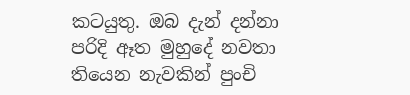කටයුතු. ඔබ දැන් දන්නා පරිදි ඈත මුහුදේ නවතා තියෙන නැවකින් පුංචි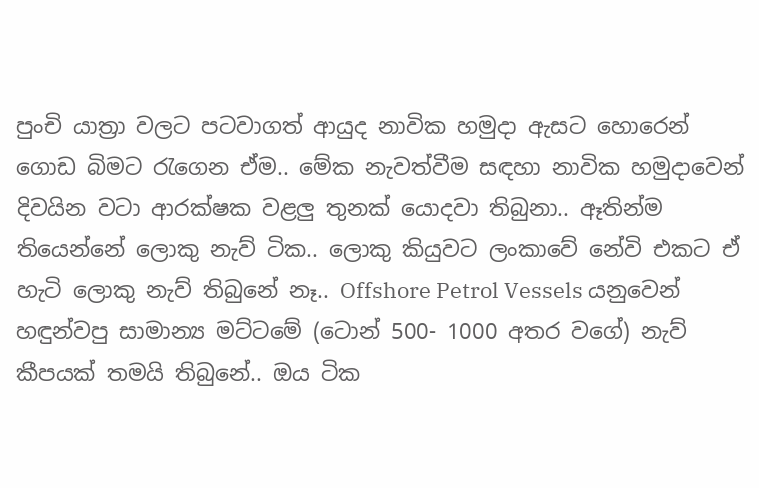පුංචි යාත්‍රා වලට පටවාගත් ආයුද නාවික හමුදා ඇසට හොරෙන් ගොඩ බිමට රැගෙන ඒම.. මේක නැවත්වීම සඳහා නාවික හමුදාවෙන් දිවයින වටා ආරක්ෂක වළලු තුනක් යොදවා තිබුනා.. ඈතින්ම තියෙන්නේ ලොකු නැව් ටික.. ලොකු කියුවට ලංකාවේ නේවි එකට ඒ හැටි ලොකු නැව් තිබුනේ නෑ.. Offshore Petrol Vessels යනුවෙන් හඳුන්වපු සාමාන්‍ය මට්ටමේ (ටොන් 500- 1000 අතර වගේ) නැව් කීපයක් තමයි තිබුනේ.. ඔය ටික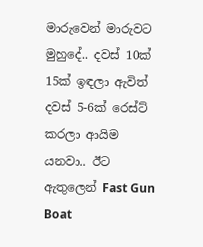මාරුවෙන් මාරුවට මුහුදේ.. දවස් 10ක් 15ක් ඉඳලා ඇවිත් දවස් 5-6ක් රෙස්ට් කරලා ආයිම යනවා.. ඊට ඇතුලෙන් Fast Gun Boat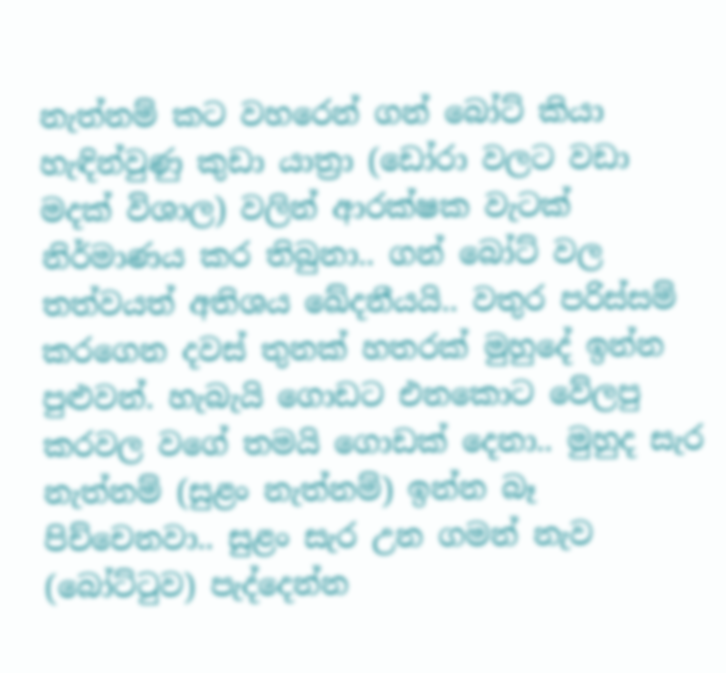නැත්නම් කට වහරෙන් ගන් බෝට් කියා හැඳින්වුණු කුඩා යාත්‍රා (ඩෝරා වලට වඩා මදක් විශාල) වලින් ආරක්ෂක වැටක් නිර්මාණය කර තිබුනා.. ගන් බෝට් වල තත්වයත් අතිශය ඛේදනීයයි.. වතුර පරිස්සම් කරගෙන දවස් තුනක් හතරක් මුහුදේ ඉන්න පුළුවන්. හැබැයි ගොඩට එනකොට වේලපු කරවල වගේ තමයි ගොඩක් දෙනා.. මුහුද සැර නැත්නම් (සුළං නැත්නම්) ඉන්න බෑ පිච්චෙනවා.. සුළං සැර උන ගමන් නැව (බෝට්ටුව) පැද්දෙන්න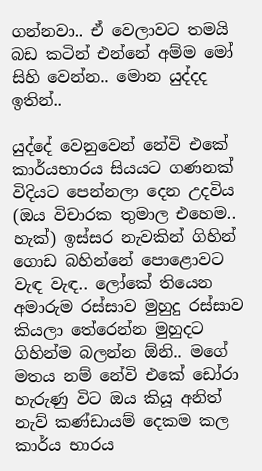ගන්නවා.. ඒ වෙලාවට තමයි බඩ කටින් එන්නේ අම්ම මෝ සිහි වෙන්න.. මොන යුද්දද ඉතින්..

යුද්දේ වෙනුවෙන් නේවි එකේ කාර්යභාරය සියයට ගණනක් විදියට පෙන්නලා දෙන උදවිය (ඔය විචාරක තුමාල එහෙම.. හැක්) ඉස්සර නැවකින් ගිහින් ගොඩ බහින්නේ පොළොවට වැඳ වැඳ.. ලෝකේ තියෙන අමාරුම රස්සාව මුහුදු රස්සාව කියලා තේරෙන්න මුහුදට ගිහින්ම බලන්න ඕනි.. මගේ මතය නම් නේවි එකේ ඩෝරා හැරුණු විට ඔය කියූ අනිත් නැව් කණ්ඩායම් දෙකම කල කාර්ය භාරය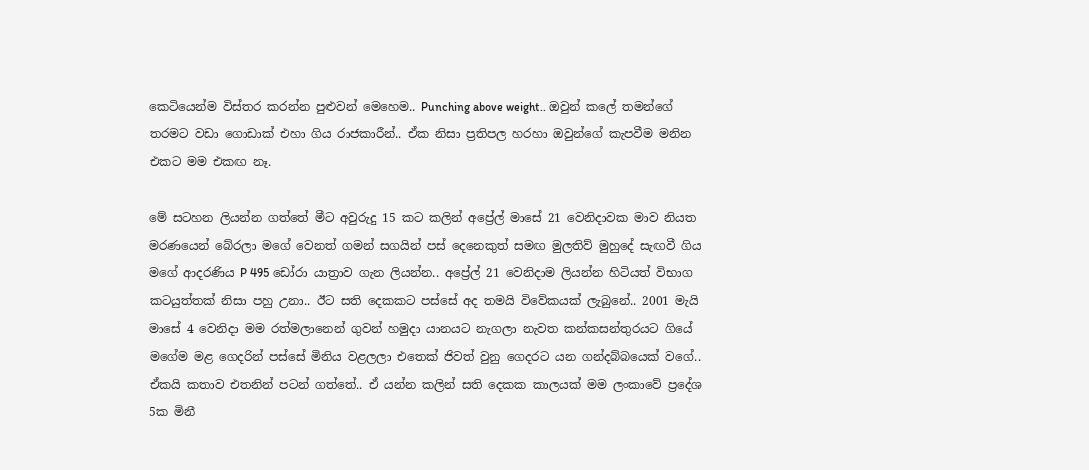කෙටියෙන්ම විස්තර කරන්න පුළුවන් මෙහෙම.. Punching above weight.. ඔවුන් කලේ තමන්ගේ තරමට වඩා ගොඩාක් එහා ගිය රාජකාරීන්.. ඒක නිසා ප්‍රතිපල හරහා ඔවුන්ගේ කැපවීම මනින එකට මම එකඟ නෑ.

මේ සටහන ලියන්න ගත්තේ මීට අවුරුදු 15 කට කලින් අප්‍රේල් මාසේ 21 වෙනිදාවක මාව නියත මරණයෙන් බේරලා මගේ වෙනත් ගමන් සගයින් පස් දෙනෙකුත් සමඟ මුලතිව් මුහුදේ සැඟවී ගිය මගේ ආදරණිය P 495 ඩෝරා යාත්‍රාව ගැන ලියන්න.. අප්‍රේල් 21 වෙනිදාම ලියන්න හිටියත් විභාග කටයුත්තක් නිසා පහු උනා.. ඊට සති දෙකකට පස්සේ අද තමයි විවේකයක් ලැබුනේ.. 2001 මැයි මාසේ 4 වෙනිදා මම රත්මලානෙන් ගුවන් හමුදා යානයට නැගලා නැවත කන්කසන්තුරයට ගියේ මගේම මළ ගෙදරින් පස්සේ මිනිය වළලලා එතෙක් ජිවත් වුනු ගෙදරට යන ගන්දබ්බයෙක් වගේ.. ඒකයි කතාව එතනින් පටන් ගත්තේ.. ඒ යන්න කලින් සති දෙකක කාලයක් මම ලංකාවේ ප්‍රදේශ 5ක මිනී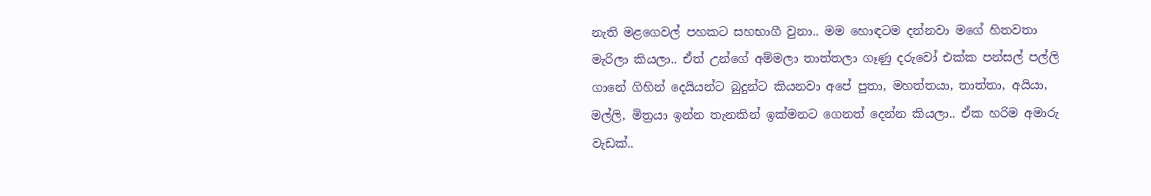නැති මළගෙවල් පහකට සහභාගී වුනා.. මම හොඳටම දන්නවා මගේ හිතවතා මැරිලා කියලා.. ඒත් උන්ගේ අම්මලා තාත්තලා ගෑණු දරුවෝ එක්ක පන්සල් පල්ලි ගානේ ගිහින් දෙයියන්ට බුදුන්ට කියනවා අපේ පුතා, මහත්තයා, තාත්තා, අයියා, මල්ලි, මිත්‍රයා ඉන්න තැනකින් ඉක්මනට ගෙනත් දෙන්න කියලා.. ඒක හරිම අමාරු වැඩක්..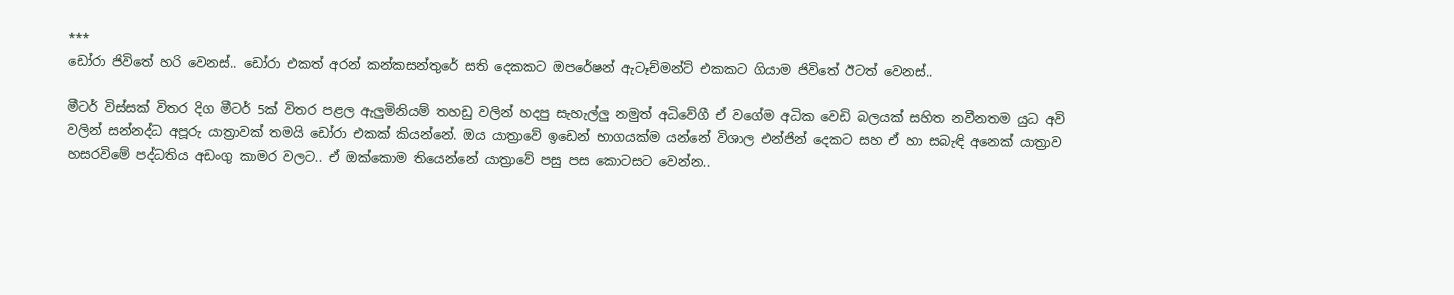***
ඩෝරා ජිවිතේ හරි වෙනස්.. ඩෝරා එකත් අරන් කන්කසන්තුරේ සති දෙකකට ඔපරේෂන් ඇටෑච්මන්ට් එකකට ගියාම ජිවිතේ ඊටත් වෙනස්..

මීටර් විස්සක් විතර දිග මීටර් 5ක් විතර පළල ඇලුමිනියම් තහඩු වලින් හදපු සැහැල්ලු නමුත් අධිවේගී ඒ වගේම අධික වෙඩි බලයක් සහිත නවීනතම යුධ අවි වලින් සන්නද්ධ අපූරු යාත්‍රාවක් තමයි ඩෝරා එකක් කියන්නේ. ඔය යාත්‍රාවේ ඉඩෙන් භාගයක්ම යන්නේ විශාල එන්ජින් දෙකට සහ ඒ හා සබැඳි අනෙක් යාත්‍රාව හසරවිමේ පද්ධතිය අඩංගු කාමර වලට.. ඒ ඔක්කොම තියෙන්නේ යාත්‍රාවේ පසු පස කොටසට වෙන්න..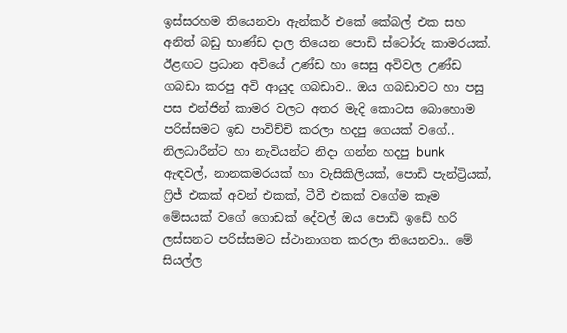ඉස්සරහම තියෙනවා ඇන්කර් එකේ කේබල් එක සහ අනිත් බඩු භාණ්ඩ දාල තියෙන පොඩි ස්ටෝරු කාමරයක්. ඊළඟට ප්‍රධාන අවියේ උණ්ඩ හා සෙසු අවිවල උණ්ඩ ගබඩා කරපු අවි ආයුද ගබඩාව.. ඔය ගබඩාවට හා පසු පස එන්ජින් කාමර වලට අතර මැදි කොටස බොහොම පරිස්සමට ඉඩ පාවිච්චි කරලා හදපු ගෙයක් වගේ.. නිලධාරීන්ට හා නැවියන්ට නිදා ගන්න හදපු bunk ඇඳවල්, නානකමරයක් හා වැසිකිලියක්, පොඩි පැන්ට්‍රියක්, ෆ්‍රිජ් එකක් අවන් එකක්, ටීවී එකක් වගේම කෑම මේසයක් වගේ ගොඩක් දේවල් ඔය පොඩි ඉඩේ හරි ලස්සනට පරිස්සමට ස්ථානාගත කරලා තියෙනවා.. මේ සියල්ල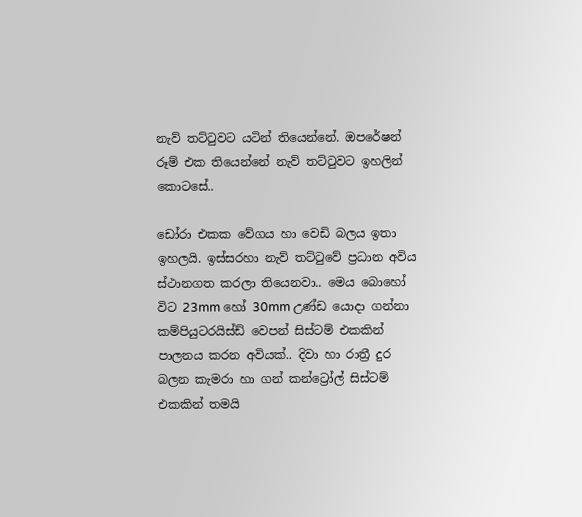නැව් තට්ටුවට යටින් තියෙන්නේ. ඔපරේෂන් රූම් එක තියෙන්නේ නැව් තට්ටුවට ඉහලින් කොටසේ..

ඩෝරා එකක වේගය හා වෙඩි බලය ඉතා ඉහලයි. ඉස්සරහා නැව් තට්ටුවේ ප්‍රධාන අවිය ස්ථානගත කරලා තියෙනවා.. මෙය බොහෝ විට 23mm හෝ 30mm උණ්ඩ යොදා ගන්නා කම්පියුටරයිස්ඩ් වෙපන් සිස්ටම් එකකින් පාලනය කරන අවියක්.. දිවා හා රාත්‍රී දුර බලන කැමරා හා ගන් කන්ට්‍රෝල් සිස්ටම් එකකින් තමයි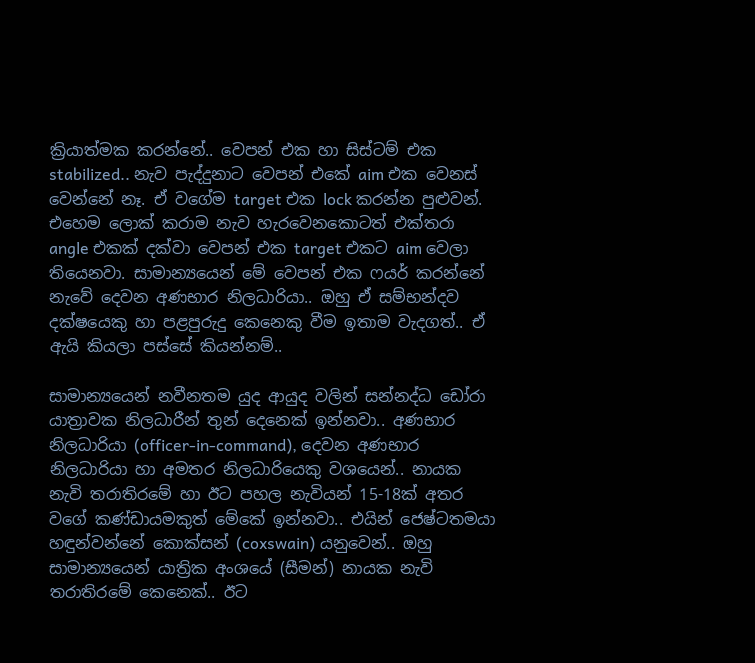ක්‍රියාත්මක කරන්නේ.. වෙපන් එක හා සිස්ටම් එක stabilized.. නැව පැද්දුනාට වෙපන් එකේ aim එක වෙනස් වෙන්නේ නෑ. ඒ වගේම target එක lock කරන්න පුළුවන්. එහෙම ලොක් කරාම නැව හැරවෙනකොටත් එක්තරා angle එකක් දක්වා වෙපන් එක target එකට aim වෙලා තියෙනවා. සාමාන්‍යයෙන් මේ වෙපන් එක ෆයර් කරන්නේ නැවේ දෙවන අණභාර නිලධාරියා.. ඔහු ඒ සම්භන්දව දක්ෂයෙකු හා පළපුරුදු කෙනෙකු වීම ඉතාම වැදගත්.. ඒ ඇයි කියලා පස්සේ කියන්නම්..

සාමාන්‍යයෙන් නවීනතම යුද ආයුද වලින් සන්නද්ධ ඩෝරා යාත්‍රාවක නිලධාරීන් තුන් දෙනෙක් ඉන්නවා.. අණභාර නිලධාරියා (officer-in-command), දෙවන අණභාර නිලධාරියා හා අමතර නිලධාරියෙකු වශයෙන්.. නායක නැවි තරාතිරමේ හා ඊට පහල නැවියන් 15-18ක් අතර වගේ කණ්ඩායමකුත් මේකේ ඉන්නවා.. එයින් ජෙෂ්ටතමයා හඳුන්වන්නේ කොක්සන් (coxswain) යනුවෙන්.. ඔහු සාමාන්‍යයෙන් යාත්‍රික අංශයේ (සීමන්) නායක නැවි තරාතිරමේ කෙනෙක්.. ඊට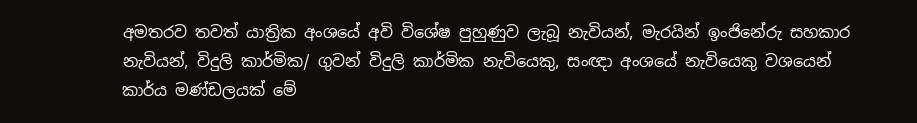අමතරව තවත් යාත්‍රික අංශයේ අවි විශේෂ පුහුණුව ලැබූ නැවියන්, මැරයින් ඉංජිනේරු සහකාර නැවියන්, විදුලි කාර්මික/ ගුවන් විදුලි කාර්මික නැවියෙකු, සංඥා අංශයේ නැවියෙකු වශයෙන් කාර්ය මණ්ඩලයක් මේ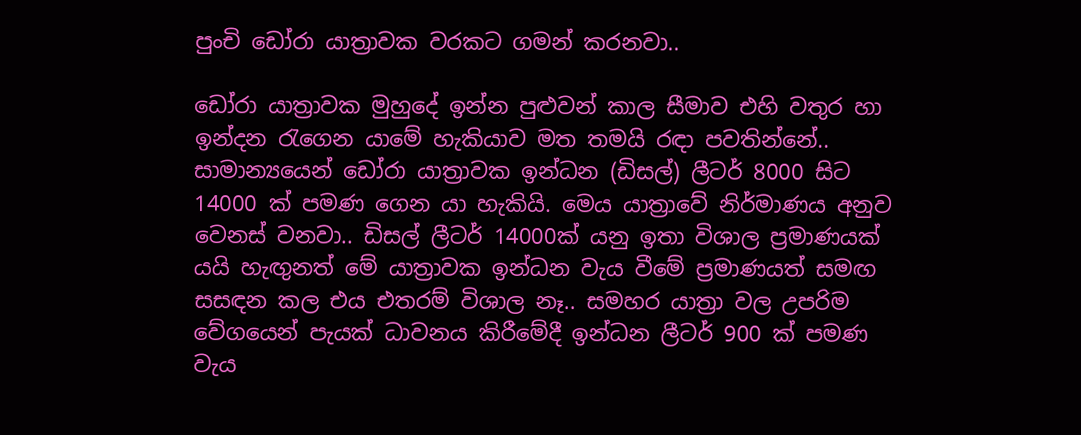පුංචි ඩෝරා යාත්‍රාවක වරකට ගමන් කරනවා..

ඩෝරා යාත්‍රාවක මුහුදේ ඉන්න පුළුවන් කාල සීමාව එහි වතුර හා ඉන්දන රැගෙන යාමේ හැකියාව මත තමයි රඳා පවතින්නේ.. සාමාන්‍යයෙන් ඩෝරා යාත්‍රාවක ඉන්ධන (ඩිසල්) ලීටර් 8000 සිට 14000 ක් පමණ ගෙන යා හැකියි. මෙය යාත්‍රාවේ නිර්මාණය අනුව වෙනස් වනවා.. ඩිසල් ලීටර් 14000ක් යනු ඉතා විශාල ප්‍රමාණයක් යයි හැඟුනත් මේ යාත්‍රාවක ඉන්ධන වැය වීමේ ප්‍රමාණයත් සමඟ සසඳන කල එය එතරම් විශාල නෑ.. සමහර යාත්‍රා වල උපරිම වේගයෙන් පැයක් ධාවනය කිරීමේදී ඉන්ධන ලීටර් 900 ක් පමණ වැය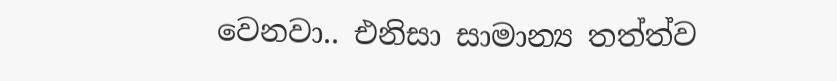වෙනවා.. එනිසා සාමාන්‍ය තත්ත්ව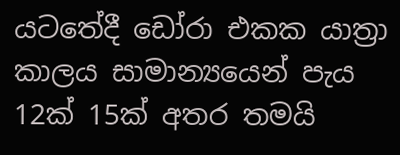යටතේදී ඩෝරා එකක යාත්‍රා කාලය සාමාන්‍යයෙන් පැය 12ක් 15ක් අතර තමයි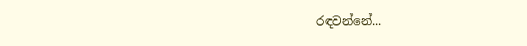රඳවන්නේ...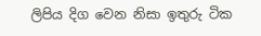ලිපිය දිග වෙන නිසා ඉතුරු ටික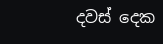දවස් දෙක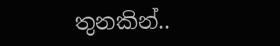තුනකින්..